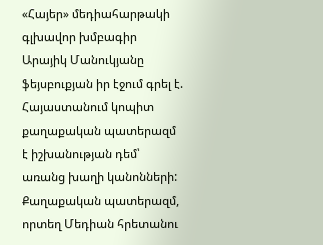«Հայեր» մեդիահարթակի գլխավոր խմբագիր Արայիկ Մանուկյանը ֆեյսբուքյան իր էջում գրել է.
Հայաստանում կոպիտ քաղաքական պատերազմ է իշխանության դեմ՝ առանց խաղի կանոնների: Քաղաքական պատերազմ, որտեղ Մեդիան հրետանու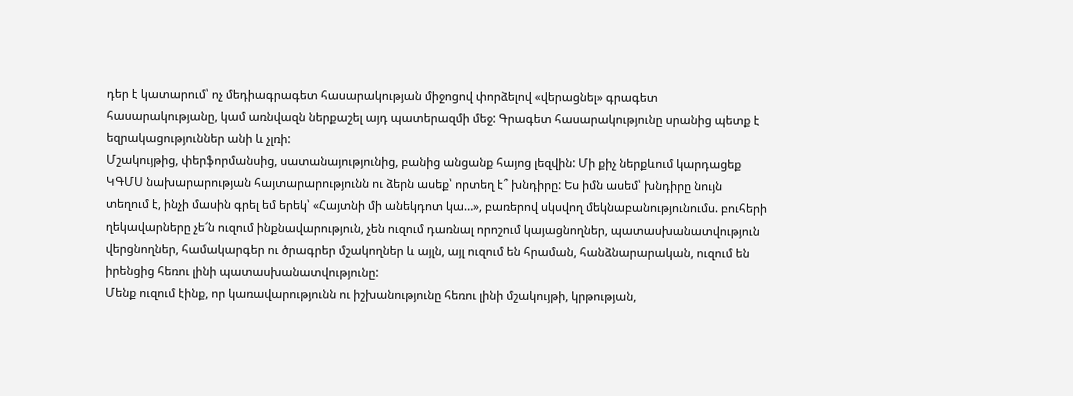դեր է կատարում՝ ոչ մեդիագրագետ հասարակության միջոցով փորձելով «վերացնել» գրագետ հասարակությանը, կամ առնվազն ներքաշել այդ պատերազմի մեջ: Գրագետ հասարակությունը սրանից պետք է եզրակացություններ անի և չլռի:
Մշակույթից, փերֆորմանսից, սատանայությունից, բանից անցանք հայոց լեզվին: Մի քիչ ներքևում կարդացեք ԿԳՄՍ նախարարության հայտարարությունն ու ձերն ասեք՝ որտեղ է՞ խնդիրը: Ես իմն ասեմ՝ խնդիրը նույն տեղում է, ինչի մասին գրել եմ երեկ՝ «Հայտնի մի անեկդոտ կա…», բառերով սկսվող մեկնաբանությունումս. բուհերի ղեկավարները չե՜ն ուզում ինքնավարություն, չեն ուզում դառնալ որոշում կայացնողներ, պատասխանատվություն վերցնողներ, համակարգեր ու ծրագրեր մշակողներ և այլն, այլ ուզում են հրաման, հանձնարարական, ուզում են իրենցից հեռու լինի պատասխանատվությունը:
Մենք ուզում էինք, որ կառավարությունն ու իշխանությունը հեռու լինի մշակույթի, կրթության,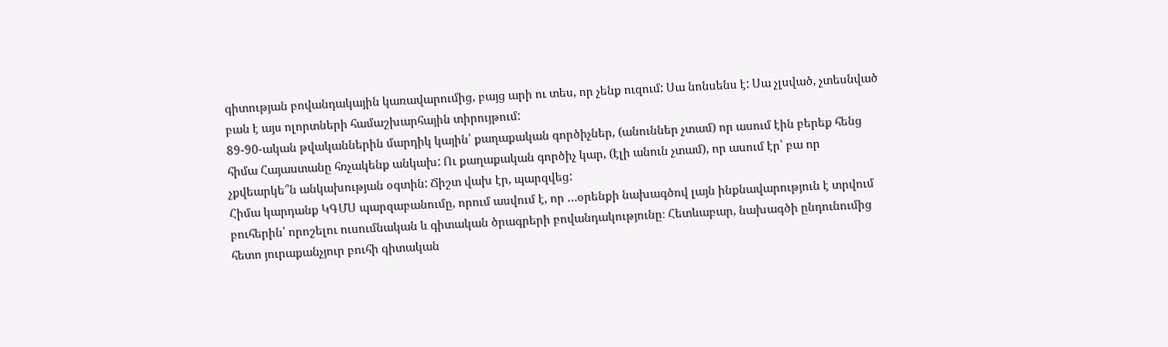գիտության բովանդակային կառավարումից, բայց արի ու տես, որ չենք ուզում: Սա նոնսենս է: Սա չլսված, չտեսնված բան է այս ոլորտների համաշխարհային տիրույթում:
89-90-ական թվականներին մարդիկ կային՝ քաղաքական գործիչներ, (անուններ չտամ) որ ասում էին բերեք հենց հիմա Հայաստանը հռչակենք անկախ: Ու քաղաքական գործիչ կար, (էլի անուն չտամ), որ ասում էր՝ բա որ չքվեարկե՞ն անկախության օգտին: Ճիշտ վախ էր, պարզվեց:
Հիմա կարդանք ԿԳՄՍ պարզաբանումը, որում ասվում է, որ …օրենքի նախագծով լայն ինքնավարություն է տրվում բուհերին՝ որոշելու ուսումնական և գիտական ծրագրերի բովանդակությունը։ Հետևաբար, նախագծի ընդունումից հետո յուրաքանչյուր բուհի գիտական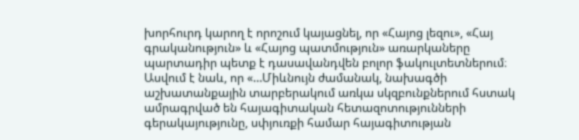խորհուրդ կարող է որոշում կայացնել, որ «Հայոց լեզու», «Հայ գրականություն» և «Հայոց պատմություն» առարկաները պարտադիր պետք է դասավանդվեն բոլոր ֆակուլտետներում։
Ասվում է նաև, որ «…Միևնույն ժամանակ, նախագծի աշխատանքային տարբերակում առկա սկզբունքներում հստակ ամրագրված են հայագիտական հետազոտությունների գերակայությունը, սփյուռքի համար հայագիտության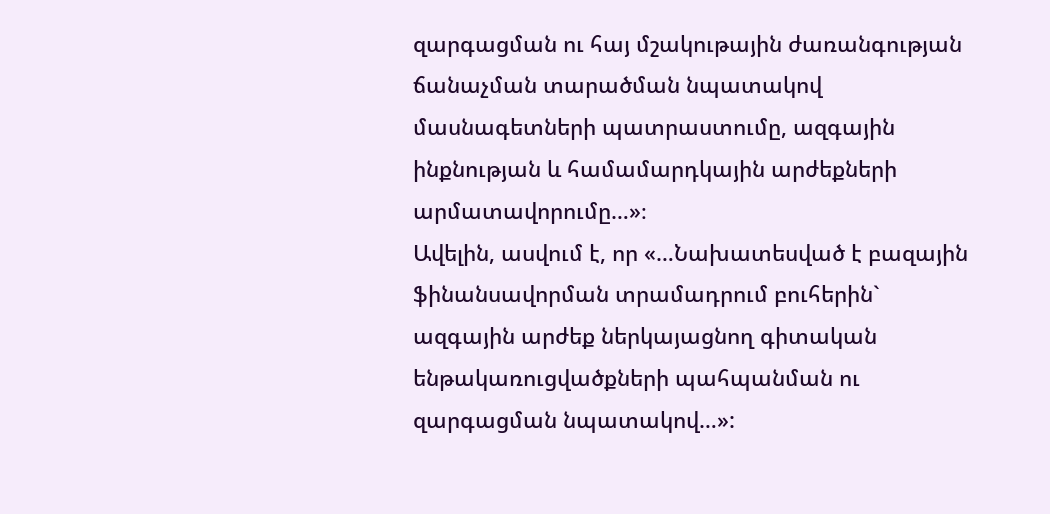զարգացման ու հայ մշակութային ժառանգության ճանաչման տարածման նպատակով մասնագետների պատրաստումը, ազգային ինքնության և համամարդկային արժեքների արմատավորումը…»։
Ավելին, ասվում է, որ «…Նախատեսված է բազային ֆինանսավորման տրամադրում բուհերին` ազգային արժեք ներկայացնող գիտական ենթակառուցվածքների պահպանման ու զարգացման նպատակով…»: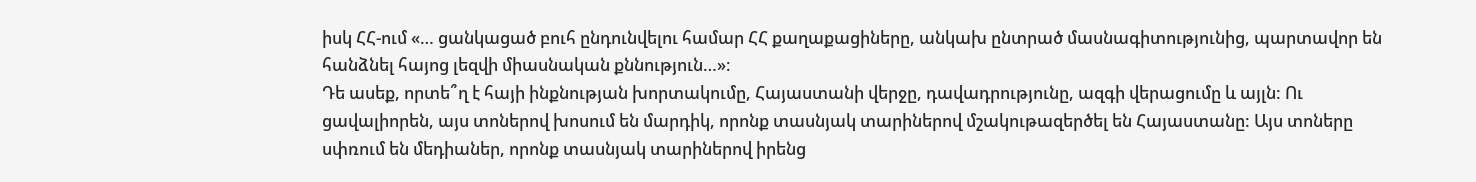իսկ ՀՀ-ում «… ցանկացած բուհ ընդունվելու համար ՀՀ քաղաքացիները, անկախ ընտրած մասնագիտությունից, պարտավոր են հանձնել հայոց լեզվի միասնական քննություն…»։
Դե ասեք, որտե՞ղ է հայի ինքնության խորտակումը, Հայաստանի վերջը, դավադրությունը, ազգի վերացումը և այլն: Ու ցավալիորեն, այս տոներով խոսում են մարդիկ, որոնք տասնյակ տարիներով մշակութազերծել են Հայաստանը: Այս տոները սփռում են մեդիաներ, որոնք տասնյակ տարիներով իրենց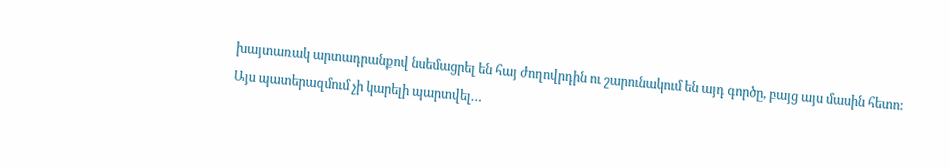խայտառակ արտադրանքով նսեմացրել են հայ ժողովրդին ու շարունակում են այդ գործը, բայց այս մասին հետո:
Այս պատերազմում չի կարելի պարտվել…